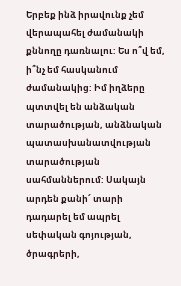Երբեք ինձ իրավունք չեմ վերապահել ժամանակի քննողը դառնալու: Ես ո՞վ եմ, ի՞նչ եմ հասկանում ժամանակից: Իմ իղձերը պտտվել են անձական տարածության, անձնական պատասխանատվության տարածության սահմաններում: Սակայն արդեն քանի՜ տարի դադարել եմ ապրել սեփական գոյության, ծրագրերի,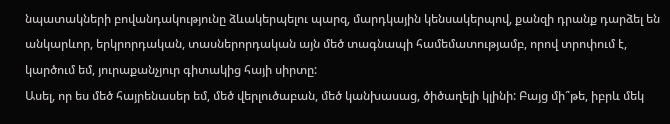նպատակների բովանդակությունը ձևակերպելու պարզ, մարդկային կենսակերպով, քանզի դրանք դարձել են անկարևոր, երկրորդական, տասներորդական այն մեծ տագնապի համեմատությամբ, որով տրոփում է, կարծում եմ, յուրաքանչյուր գիտակից հայի սիրտը:
Ասել, որ ես մեծ հայրենասեր եմ, մեծ վերլուծաբան, մեծ կանխասաց, ծիծաղելի կլինի: Բայց մի՞թե, իբրև մեկ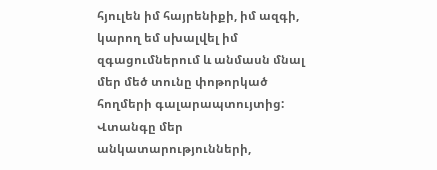հյուլեն իմ հայրենիքի, իմ ազգի, կարող եմ սխալվել իմ զգացումներում և անմասն մնալ մեր մեծ տունը փոթորկած հողմերի գալարապտույտից: Վտանգը մեր անկատարությունների,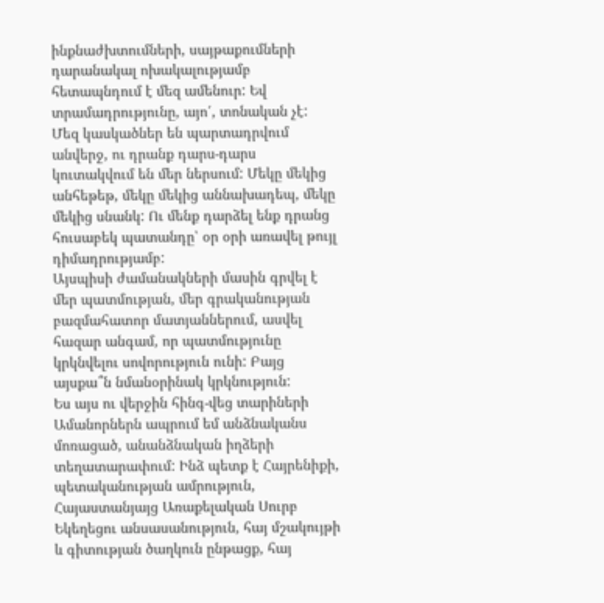ինքնաժխտումների, սայթաքումների դարանակալ ոխակալությամբ հետապնդում է մեզ ամենուր: Եվ տրամադրությունը, այո՛, տոնական չէ:
Մեզ կասկածներ են պարտադրվում անվերջ, ու դրանք դարս-դարս կուտակվում են մեր ներսում: Մեկը մեկից անհեթեթ, մեկը մեկից աննախադեպ, մեկը մեկից սնանկ: Ու մենք դարձել ենք դրանց հուսաբեկ պատանդը՝ օր օրի առավել թույլ դիմադրությամբ:
Այսպիսի ժամանակների մասին գրվել է մեր պատմության, մեր գրականության բազմահատոր մատյաններում, ասվել հազար անգամ, որ պատմությունը կրկնվելու սովորություն ունի: Բայց այսքա՞ն նմանօրինակ կրկնություն:
Ես այս ու վերջին հինգ-վեց տարիների Ամանորներն ապրում եմ անձնականս մոռացած, անանձնական իղձերի տեղատարափում: Ինձ պետք է Հայրենիքի, պետականության ամրություն, Հայաստանյայց Առաքելական Սուրբ Եկեղեցու անսասանություն, հայ մշակույթի և գիտության ծաղկուն ընթացք, հայ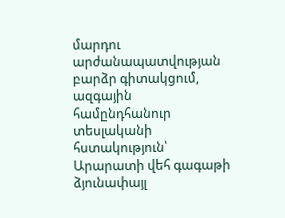մարդու արժանապատվության բարձր գիտակցում, ազգային համընդհանուր տեսլականի հստակություն՝ Արարատի վեհ գագաթի ձյունափայլ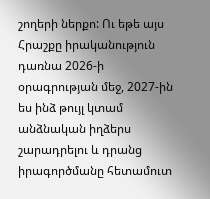շողերի ներքո: Ու եթե այս Հրաշքը իրականություն դառնա 2026-ի օրագրության մեջ, 2027-ին ես ինձ թույլ կտամ անձնական իղձերս շարադրելու և դրանց իրագործմանը հետամուտ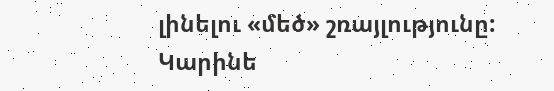լինելու «մեծ» շռայլությունը:
Կարինե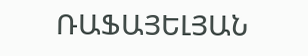ՌԱՖԱՅԵԼՅԱՆ